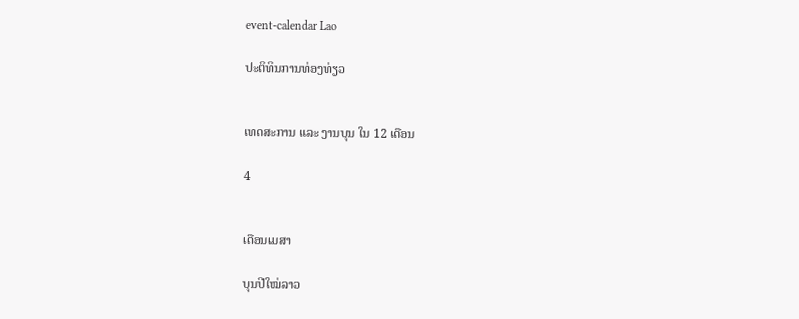event-calendar Lao

ປະຕິທິນການທ່ອງທ່ຽວ


ເທດສະການ ແລະ ງານບຸນ ໃນ 12 ເດືອນ

4


ເດືອນເມສາ

ບຸນປີໃໝ່ລາວ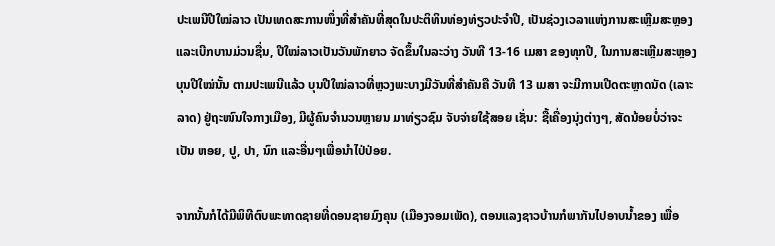ປະເພນີປີໃໝ່ລາວ ເປັນເທດສະການໜຶ່ງທີ່ສໍາຄັນທີ່ສຸດໃນປະຕິທິນທ່ອງທ່ຽວປະຈໍາປີ, ເປັນຊ່ວງເວລາແຫ່ງການສະເຫຼີມສະຫຼອງ ແລະເບີກບານມ່ວນຊື່ນ, ປີໃໝ່ລາວເປັນວັນພັກຍາວ ຈັດຂຶ້ນໃນລະວ່າງ ວັນທີ 13-16 ເມສາ ຂອງທຸກປີ, ໃນການສະເຫຼີມສະຫຼອງບຸນປີໃໝ່ນັ້ນ ຕາມປະເພນີແລ້ວ ບຸນປີໃໝ່ລາວທີ່ຫຼວງພະບາງມີວັນທີ່ສໍາຄັນຄື ວັນທີ 13 ເມສາ ຈະມີການເປີດຕະຫຼາດນັດ (ເລາະລາດ) ຢູ່ຖະໜົນໃຈກາງເມືອງ, ມີຜູ້ຄົນຈໍານວນຫຼາຍນ ມາທ່ຽວຊົມ ຈັບຈ່າຍໃຊ້ສອຍ ເຊັ່ນ: ຊື້ເຄື່ອງນຸ່ງຕ່າງໆ, ສັດນ້ອຍບໍ່ວ່າຈະເປັນ ຫອຍ, ປູ, ປາ, ນົກ ແລະອື່ນໆເພື່ອນໍາໄປ່ປ່ອຍ.

ຈາກນັ້ນກໍໄດ້ມີພິທີຕົບພະທາດຊາຍທີ່ດອນຊາຍມົງຄຸນ (ເມືອງຈອມເພັດ), ຕອນແລງຊາວບ້ານກໍພາກັນໄປອາບນໍ້າຂອງ ເພື່ອ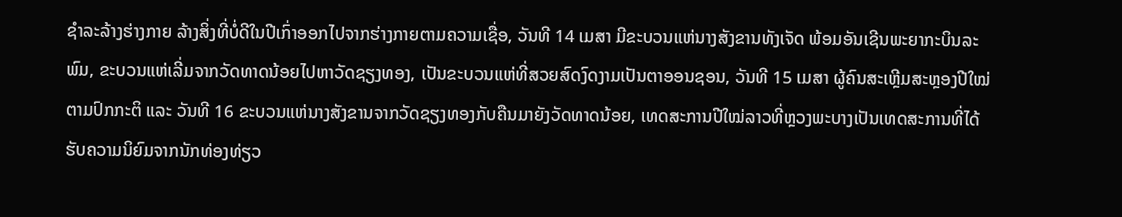ຊໍາລະລ້າງຮ່າງກາຍ ລ້າງສິ່ງທີ່ບໍ່ດີໃນປີເກົ່າອອກໄປຈາກຮ່າງກາຍຕາມຄວາມເຊື່ອ, ວັນທີ 14 ເມສາ ມີຂະບວນແຫ່ນາງສັງຂານທັງເຈັດ ພ້ອມອັນເຊີນພະຍາກະບິນລະພົມ, ຂະບວນແຫ່ເລີ່ມຈາກວັດທາດນ້ອຍໄປຫາວັດຊຽງທອງ, ເປັນຂະບວນແຫ່ທີ່ສວຍສົດງົດງາມເປັນຕາອອນຊອນ, ວັນທີ 15 ເມສາ ຜູ້ຄົນສະເຫຼີມສະຫຼອງປີໃໝ່ຕາມປົກກະຕິ ແລະ ວັນທີ 16 ຂະບວນແຫ່ນາງສັງຂານຈາກວັດຊຽງທອງກັບຄືນມາຍັງວັດທາດນ້ອຍ, ເທດສະການປີໃໝ່ລາວທີ່ຫຼວງພະບາງເປັນເທດສະການທີ່ໄດ້ຮັບຄວາມນິຍົມຈາກນັກທ່ອງທ່ຽວ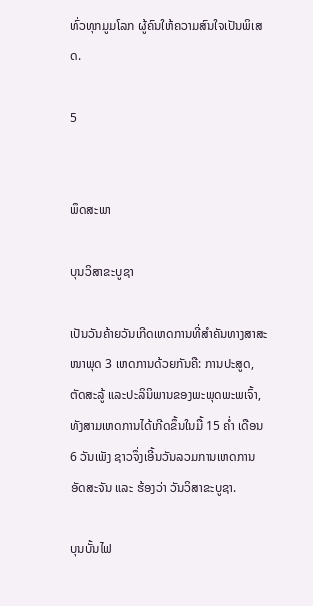ທົ່ວທຸກມູມໂລກ ຜູ້ຄົນໃຫ້ຄວາມສົນໃຈເປັນພິເສດ.

5


ພຶດສະພາ

ບຸນວິສາຂະບູຊາ

ເປັນວັນຄ້າຍວັນເກີດເຫດການທີ່ສໍາຄັນທາງສາສະໜາພຸດ 3 ເຫດການດ້ວຍກັນຄື: ການປະສູດ, ຕັດສະລູ້ ແລະປະລິນິພານຂອງພະພຸດພະພເຈົ້າ, ທັງສາມເຫດການໄດ້ເກີດຂຶ້ນໃນມື້ 15 ຄໍ່າ ເດືອນ 6 ວັນເພັງ ຊາວຈຶ່ງເອີ້ນວັນລວມການເຫດການອັດສະຈັນ ແລະ ຮ້ອງວ່າ ວັນວິສາຂະບູຊາ.

ບຸນບັ້ນໄຟ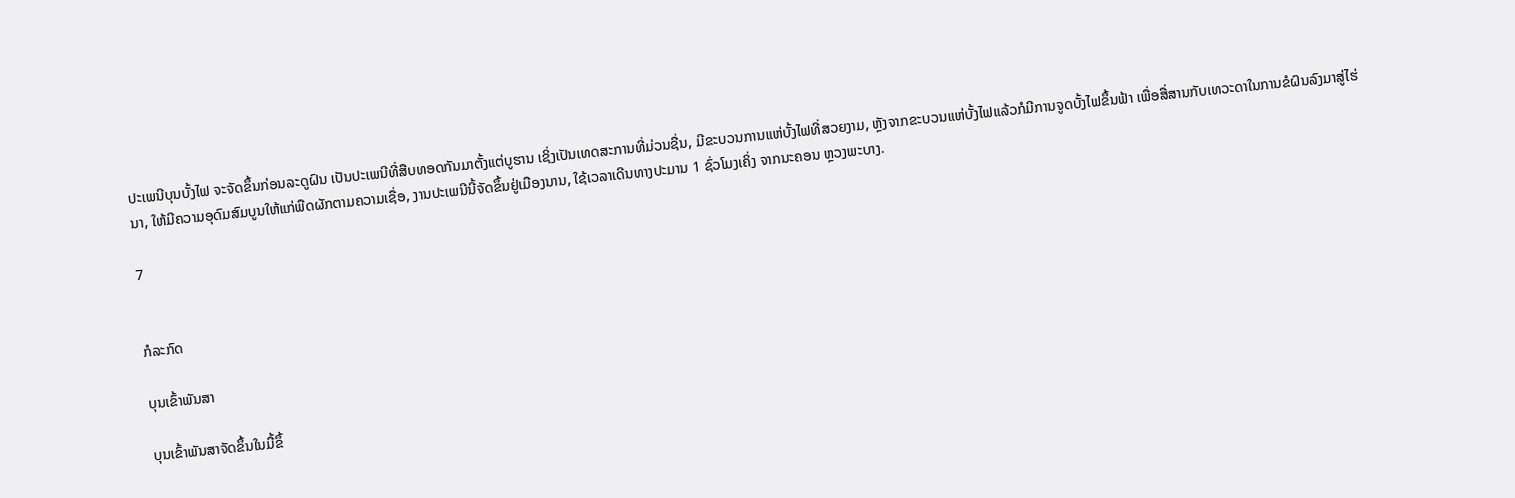ປະເພນີບຸນບັ້ງໄຟ ຈະຈັດຂຶ້ນກ່ອນລະດູຝົນ ເປັນປະເພນີທີ່ສືບທອດກັນມາຕັ້ງແຕ່ບູຮານ ເຊິ່ງເປັນເທດສະການທີ່ມ່ວນຊື່ນ, ມີຂະບວນການແຫ່ບັ້ງໄຟທີ່ສວຍງາມ, ຫຼັງຈາກຂະບວນແຫ່ບັ້ງໄຟແລ້ວກໍມີການຈູດບັ້ງໄຟຂຶ້ນຟ້າ ເພື່ອສື່ສານກັບເທວະດາໃນການຂໍຝົນລົງມາສູ່ໄຮ່ນາ, ໃຫ້ມີຄວາມອຸດົມສົມບູນໃຫ້ແກ່ພືດຜັກຕາມຄວາມເຊື່ອ, ງານປະເພນີນີ້ຈັດຂຶ້ນຢູ່ເມືອງນານ, ໃຊ້ເວລາເດີນທາງປະມານ 1 ຊົ່ວໂມງເຄິ່ງ ຈາກນະຄອນ ຫຼວງພະບາງ.

7


ກໍລະກົດ

ບຸນເຂົ້າພັນສາ

ບຸນເຂົ້າພັນສາຈັດຂຶ້ນໃນມື້ຂຶ້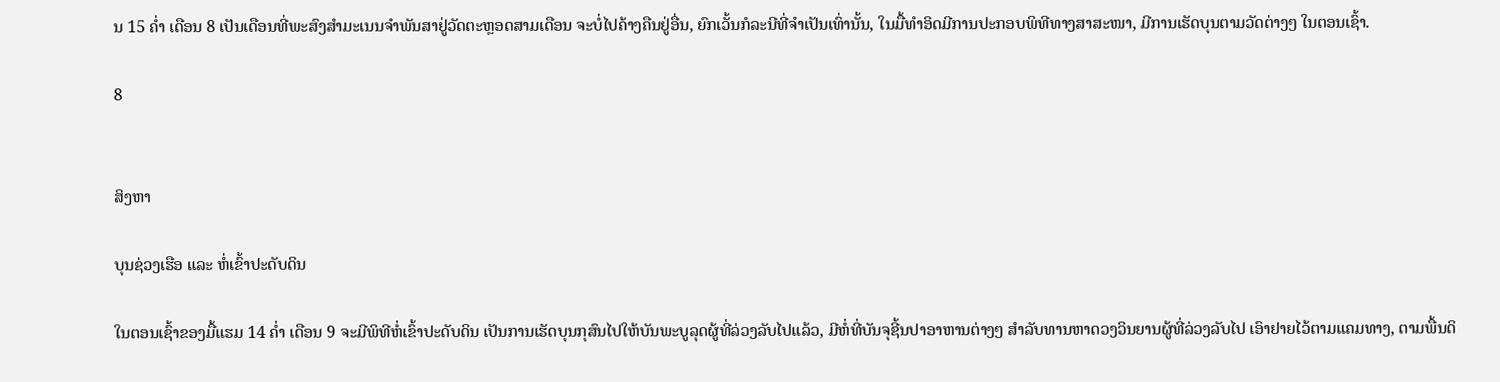ນ 15 ຄໍ່າ ເດືອນ 8 ເປັນເດືອນທີ່ພະສົງສໍາມະເນນຈໍາພັນສາຢູ່ວັດຕະຫຼອດສາມເດືອນ ຈະບໍ່ໄປຄ້າງຄືນຢູ່ອື່ນ, ຍົກເວັ້ນກໍລະນີທີ່ຈຳເປັນເທົ່ານັ້ນ, ໃນມື້ທໍາອິດມີການປະກອບພິທີທາງສາສະໜາ, ມີການເຮັດບຸນຕາມວັດຕ່າງໆ ໃນຕອນເຊົ້າ.

8


ສິງຫາ

ບຸນຊ່ວງເຮືອ ແລະ ຫໍ່ເຂົ້າປະດັບດິນ

ໃນຕອນເຊົ້າຂອງມື້ແຮມ 14 ຄໍ່າ ເດືອນ 9 ຈະມີພິທີຫໍ່ເຂົ້າປະດັບດິນ ເປັນການເຮັດບຸນກຸສົນໄປໃຫ້ບັນພະບູລຸດຜູ້ທີ່ລ່ວງລັບໄປແລ້ວ, ມີຫໍ່ທີ່ບັນຈຸຊີ້ນປາອາຫານຕ່າງໆ ສໍາລັບທານຫາດວງວິນຍານຜູ້ທີ່ລ່ວງລັບໄປ ເອົາຢາຍໄວ້ຕາມແຄມທາງ, ຕາມພື້ນດິ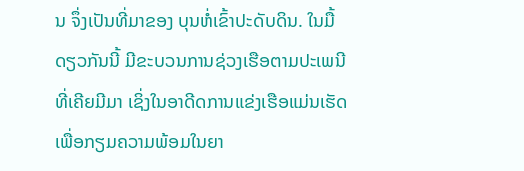ນ ຈຶ່ງເປັນທີ່ມາຂອງ ບຸນຫໍ່ເຂົ້າປະດັບດິນ. ໃນມື້ດຽວກັນນີ້ ມີຂະບວນການຊ່ວງເຮືອຕາມປະເພນີທີ່ເຄີຍມີມາ ເຊິ່ງໃນອາດີດການແຂ່ງເຮືອແມ່ນເຮັດເພື່ອກຽມຄວາມພ້ອມໃນຍາ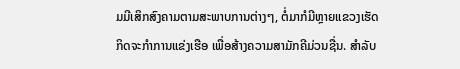ມມີເສິກສົງຄາມຕາມສະພາບການຕ່າງໆ, ຕໍ່ມາກໍມີຫຼາຍແຂວງເຮັດກິດຈະກໍາການແຂ່ງເຮືອ ເພື່ອສ້າງຄວາມສາມັກຄີມ່ວນຊື່ນ. ສໍາລັບ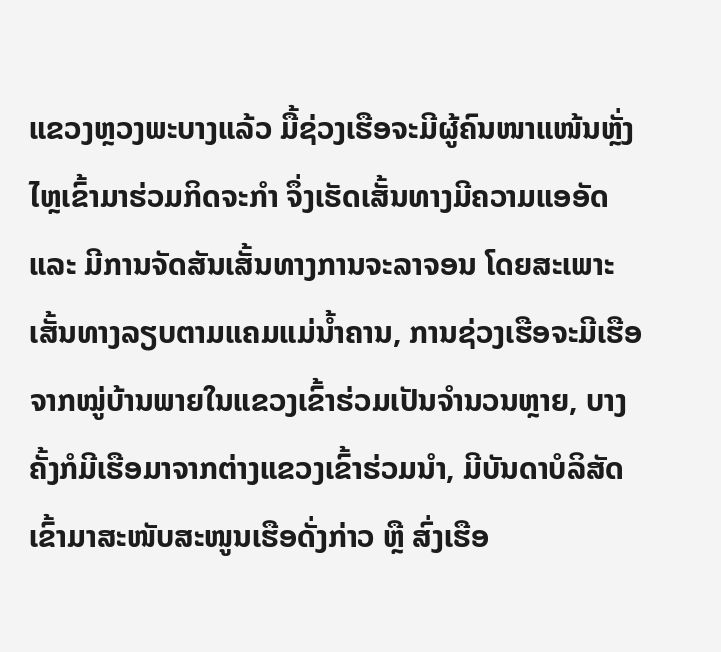ແຂວງຫຼວງພະບາງແລ້ວ ມື້ຊ່ວງເຮືອຈະມີຜູ້ຄົນໜາແໜ້ນຫຼັ່ງໄຫຼເຂົ້າມາຮ່ວມກິດຈະກໍາ ຈຶ່ງເຮັດເສັ້ນທາງມີຄວາມແອອັດ ແລະ ມີການຈັດສັນເສັ້ນທາງການຈະລາຈອນ ໂດຍສະເພາະເສັ້ນທາງລຽບຕາມແຄມແມ່ນໍ້າຄານ, ການຊ່ວງເຮືອຈະມີເຮືອຈາກໝູ່ບ້ານພາຍໃນແຂວງເຂົ້າຮ່ວມເປັນຈໍານວນຫຼາຍ, ບາງຄັ້ງກໍມີເຮືອມາຈາກຕ່າງແຂວງເຂົ້າຮ່ວມນຳ, ມີບັນດາບໍລິສັດເຂົ້າມາສະໜັບສະໜູນເຮືອດັ່ງກ່າວ ຫຼື ສົ່ງເຮືອ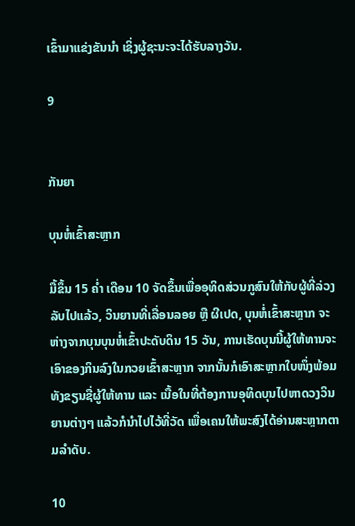ເຂົ້າມາແຂ່ງຂັນນຳ ເຊິ່ງຜູ້ຊະນະຈະໄດ້ຮັບລາງວັນ.

9


ກັນຍາ

ບຸນຫໍ່ເຂົ້າສະຫຼາກ

ມື້ຂຶ້ນ 15 ຄໍ່າ ເດືອນ 10 ຈັດຂຶ້ນເພື່ອອຸທິດສ່ວນກູສົນໃຫ້ກັບຜູ້ທີ່ລ່ວງລັບໄປແລ້ວ, ວິນຍານທີ່ເລື່ອນລອຍ ຫຼື ຜີເປດ, ບຸນຫໍ່ເຂົ້າສະຫຼາກ ຈະຫ່າງຈາກບຸນບຸນຫໍ່ເຂົ້າປະດັບດິນ 15 ວັນ, ການເຮັດບຸນນີ້ຜູ້ໃຫ້ທານຈະເອົາຂອງກິນລົງໃນກວຍເຂົ້າສະຫຼາກ ຈາກນັ້ນກໍເອົາສະຫຼາກໃບໜຶ່ງພ້ອມທັງຂຽນຊື່ຜູ້ໃຫ້ທານ ແລະ ເນື້ອໃນທີ່ຕ້ອງການອຸທິດບຸນໄປຫາດວງວິນຍານຕ່າງໆ ແລ້ວກໍນໍາໄປໄວ້ທີ່ວັດ ເພື່ອເຄນໃຫ້ພະສົງໄດ້ອ່ານສະຫຼາກຕາມລໍາດັບ.

10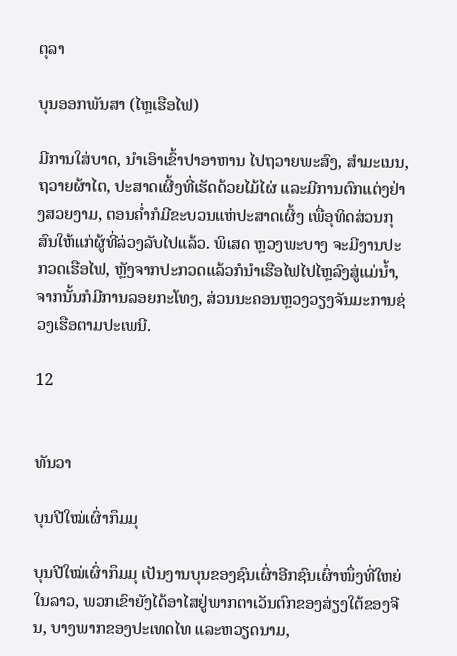ຕຸລາ

ບຸນອອກພັນສາ (ໄຫຼເຮືອໄຟ)

ມີການໃສ່ບາດ, ນຳເອົາເຂົ້າປາອາຫານ ໄປຖວາຍພະສົງ, ສໍາມະເນນ, ຖວາຍຜ້າໄຕ, ປະສາດເຜີ້ງທີ່ເຮັດດ້ວຍໄມ້ໄຜ່ ແລະມີການຕົກແຕ່ງຢ່າງສວຍງາມ, ຕອນຄໍ່າກໍມີຂະບວນແຫ່ປະສາດເຜິ້ງ ເພື່ອຸທິດສ່ວນກຸສົນໃຫ້ແກ່ຜູ້ທີ່ລ່ວງລັບໄປແລ້ວ. ພິເສດ ຫຼວງພະບາງ ຈະມີງານປະກວດເຮືອໄຟ, ຫຼັງຈາກປະກວດແລ້ວກໍນໍາເຮືອໄຟໄປໄຫຼລົງສູ່ແມ່ນໍ້າ, ຈາກນັ້ນກໍມີການລອຍກະໂທງ, ສ່ວນນະຄອນຫຼວງວຽງຈັນມະການຊ່ວງເຮືອຕາມປະເພນີ.

12


ທັນວາ

ບຸນປີໃໝ່ເຜົ່າກຶມມຸ

ບຸນປີໃໝ່ເຜົ່າກຶມມຸ ເປັນງານບຸນຂອງຊົນເຜົ່າອີກຊົນເຜົ່າໜຶ່ງທີ່ໃຫຍ່ໃນລາວ, ພວກເຂົາຍັງໄດ້ອາໄສຢູ່ພາກຕາເວັນຕົກຂອງສ່ຽງໃຕ້ຂອງຈີນ, ບາງພາກຂອງປະເທດໄທ ແລະຫວຽດນາມ,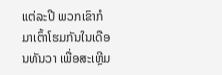ແຕ່ລະປີ ພວກເຂົາກໍມາເຕົ້າໂຮມກັນໃນເດືອນທັນວາ ເພື່ອສະເຫຼີມ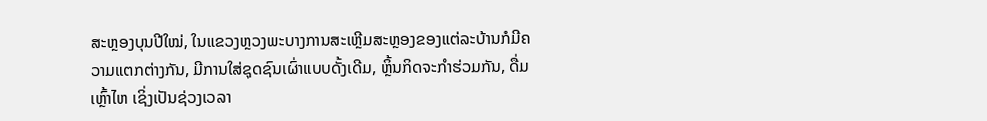ສະຫຼອງບຸນປີໃໝ່, ໃນແຂວງຫຼວງພະບາງການສະເຫຼີມສະຫຼອງຂອງແຕ່ລະບ້ານກໍມີຄວາມແຕກຕ່າງກັນ, ມີການໃສ່ຊຸດຊົນເຜົ່າແບບດັ້ງເດີມ, ຫຼິ້ນກິດຈະກຳຮ່ວມກັນ, ດື່ມເຫຼົ້າໄຫ ເຊິ່ງເປັນຊ່ວງເວລາ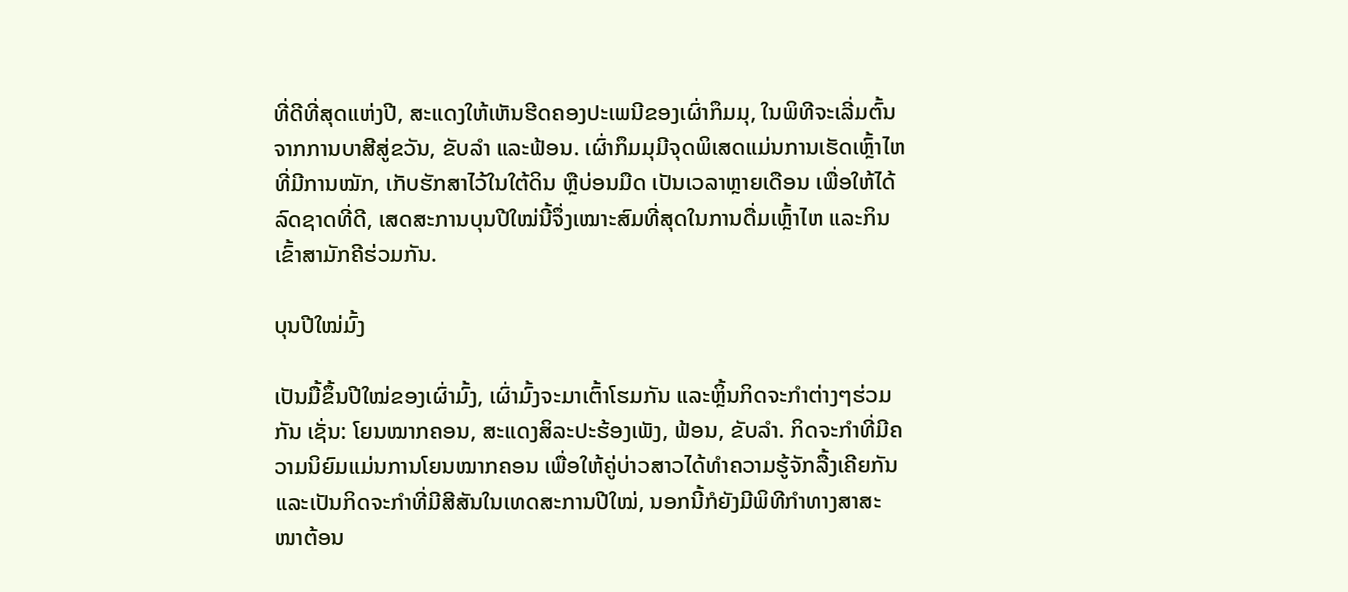ທີ່ດີທີ່ສຸດແຫ່ງປີ, ສະແດງໃຫ້ເຫັນຮີດຄອງປະເພນີຂອງເຜົ່າກຶມມຸ, ໃນພິທີຈະເລີ່ມຕົ້ນຈາກການບາສີສູ່ຂວັນ, ຂັບລໍາ ແລະຟ້ອນ. ເຜົ່າກຶມມຸມີຈຸດພິເສດແມ່ນການເຮັດເຫຼົ້າໄຫ ທີ່ມີການໝັກ, ເກັບຮັກສາໄວ້ໃນໃຕ້ດິນ ຫຼືບ່ອນມືດ ເປັນເວລາຫຼາຍເດືອນ ເພື່ອໃຫ້ໄດ້ລົດຊາດທີ່ດີ, ເສດສະການບຸນປີໃໝ່ນີ້ຈຶ່ງເໝາະສົມທີ່ສຸດໃນການດື່ມເຫຼົ້າໄຫ ແລະກິນເຂົ້າສາມັກຄີຮ່ວມກັນ.

ບຸນປີໃໝ່ມົ້ງ

ເປັນມື້ຂຶ້ນປີໃໝ່ຂອງເຜົ່າມົ້ງ, ເຜົ່າມົ້ງຈະມາເຕົ້າໂຮມກັນ ແລະຫຼິ້ນກິດຈະກໍາຕ່າງໆຮ່ວມກັນ ເຊັ່ນ: ໂຍນໝາກຄອນ, ສະແດງສິລະປະຮ້ອງເພັງ, ຟ້ອນ, ຂັບລໍາ. ກິດຈະກໍາທີ່ມີຄວາມນິຍົມແມ່ນການໂຍນໝາກຄອນ ເພື່ອໃຫ້ຄູ່ບ່າວສາວໄດ້ທຳຄວາມຮູ້ຈັກລື້ງເຄີຍກັນ ແລະເປັນກິດຈະກໍາທີ່ມີສີສັນໃນເທດສະການປີໃໝ່, ນອກນີ້ກໍຍັງມີພິທີກຳທາງສາສະໜາຕ້ອນ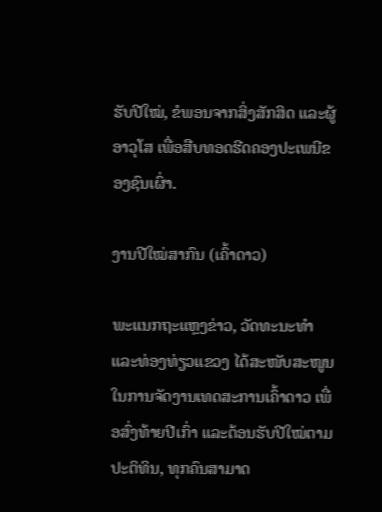ຮັບປີໃໝ່, ຂໍພອນຈາກສິ່ງສັກສິດ ແລະຜູ້ອາວຸໂສ ເພື່ອສືບທອດຮີດຄອງປະເພນີຂອງຊົນເຜົ່າ.

ງານປີໃໝ່ສາກົນ (ເຄົ້າດາວ)

ພະແນກຖະແຫຼງຂ່າວ, ວັດທະນະທໍາ ແລະທ່ອງທ່ຽວແຂວງ ໄດ້ສະໜັບສະໜູນໃນການຈັດງານເທດສະການເຄົ້າດາວ ເພື່ອສົ່ງທ້າຍປີເກົ່າ ແລະຕ້ອນຮັບປີໃໝ່ຕາມປະຕິທິນ, ທຸກຄົນສາມາດ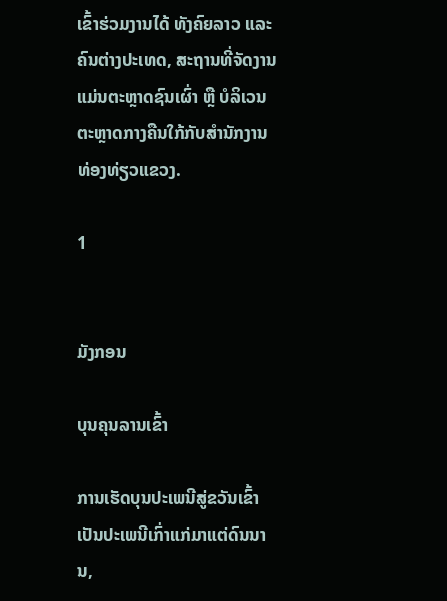ເຂົ້າຮ່ວມງານໄດ້ ທັງຄົຍລາວ ແລະຄົນຕ່າງປະເທດ, ສະຖານທີ່ຈັດງານແມ່ນຕະຫຼາດຊົນເຜົ່າ ຫຼື ບໍລິເວນຕະຫຼາດກາງຄືນໃກ້ກັບສໍານັກງານທ່ອງທ່ຽວແຂວງ.

1


ມັງກອນ

ບຸນຄຸນລານເຂົ້າ

ການເຮັດບຸນປະເພນີສູ່ຂວັນເຂົ້າເປັນປະເພນີເກົ່າແກ່ມາແຕ່ດົນນານ,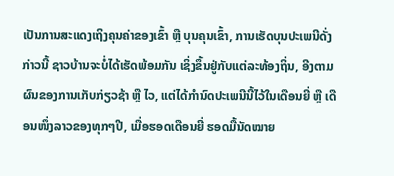ເປັນການສະແດງເຖິງຄຸນຄ່າຂອງເຂົ້າ ຫຼື ບຸນຄຸນເຂົ້າ, ການເຮັດບຸນປະເພນີດັ່ງກ່າວນີ້ ຊາວບ້ານຈະບໍ່ໄດ້ເຮັດພ້ອມກັນ ເຊິ່ງຂຶ້ນຢູ່ກັບແຕ່ລະທ້ອງຖິ່ນ, ອີງຕາມຜົນຂອງການເກັບກ່ຽວຊ້າ ຫຼື ໄວ, ແຕ່ໄດ້ກຳນົດປະເພນີນີ້ໄວ້ໃນເດືອນຍີ່ ຫຼື ເດືອນໜຶ່ງລາວຂອງທຸກໆປີ, ເມື່ອຮອດເດືອນຍີ່ ຮອດມື້ນັດໝາຍ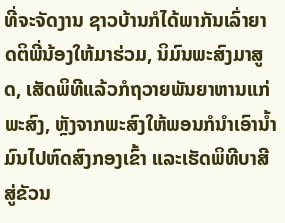ທີ່ຈະຈັດງານ ຊາວບ້ານກໍໄດ້ພາກັນເລົ່າຍາດຕິພີ່ນ້ອງໃຫ້ມາຮ່ວມ, ນິມົນພະສົງມາສູດ, ເສັດພິທີແລ້ວກໍຖວາຍພັນຍາຫານແກ່ພະສົງ, ຫຼັງຈາກພະສົງໃຫ້ພອນກໍນໍາເອົານໍ້າມົນໄປຫົດສົງກອງເຂົ້າ ແລະເຮັດພິທີບາສີສູ່ຂັວນ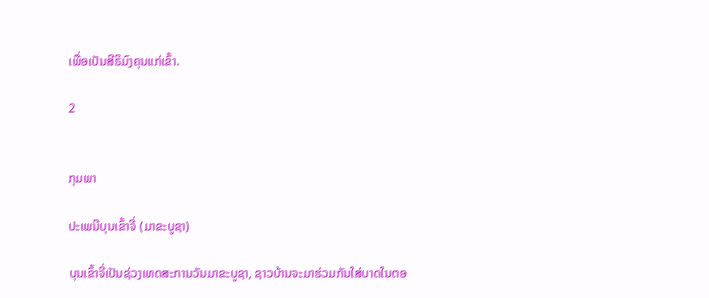ເພື່ອເປັນສີຣິມົງຄຸນແກ່ເຂົ້າ.

2


ກຸມພາ

ປະເພນີບຸນເຂົ້າຈີ່ (ມາຂະບູຊາ)

ບຸນເຂົ້າຈີ່ເປັນຊ່ວງເທດສະການວັນມາຂະບູຊາ, ຊາວບ້ານຈະມາຮ່ວມກັນໃສ່ບາດໃນຕອ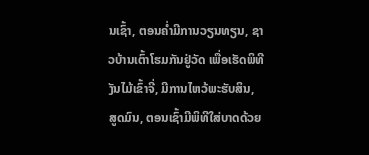ນເຊົ້າ, ຕອນຄໍ່າມີການວຽນທຽນ, ຊາວບ້ານເຕົ້າໂຮມກັນຢູ່ວັດ ເພື່ອເຮັດພິທີງັນໄມ້ເຂົ້າຈີ່, ມີການໄຫວ້ພະຮັບສິນ, ສູດມົນ, ຕອນເຊົ້າມີພິທີໃສ່ບາດດ້ວຍ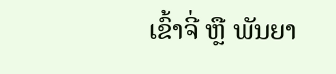ເຂົ້າຈີ່ ຫຼື ພັນຍາ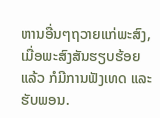ຫານອື່ນໆຖວາຍແກ່ພະສົງ, ເມື່ອພະສົງສັນຮຽບຮ້ອຍແລ້ວ ກໍມີການຟັງເທດ ແລະຮັບພອນ.